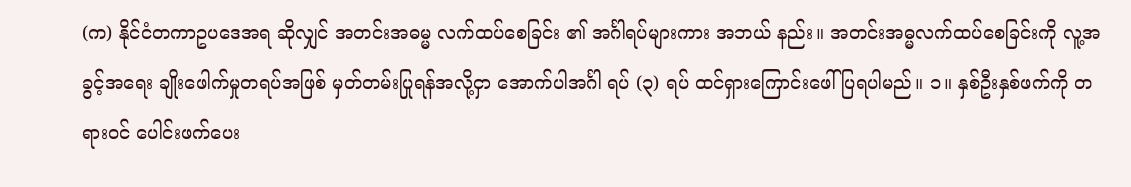(က) နိုင်ငံတကာဥပဒေအရ ဆိုလျှင် အတင်းအဓမ္မ လက်ထပ်စေခြင်း ၏ အင်္ဂါရပ်များကား အဘယ် နည်း။ အတင်းအဓ္မလက်ထပ်စေခြင်းကို လူ့အခွင့်အရေး ချိုးဖေါက်မှုတရပ်အဖြစ် မှတ်တမ်းပြုရန်အလို့ငှာ အောက်ပါအင်္ဂါ ရပ် (၃) ရပ် ထင်ရှားကြောင်းဖေါ်ပြရပါမည်။ ၁။ နှစ်ဦးနှစ်ဖက်ကို တရားဝင် ပေါင်းဖက်ပေး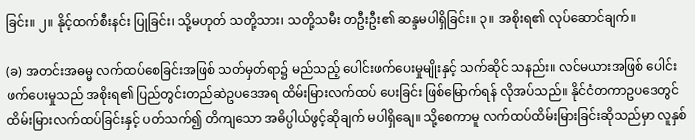ခြင်း။ ၂။ နိုင့်ထက်စီးနင်း ပြုခြင်း၊ သို့မဟုတ် သတို့သား၊ သတို့သမီး တဦးဦး၏ ဆန္ဒမပါရှိခြင်း။ ၃။ အစိုးရ၏ လုပ်ဆောင်ချက်။

(ခ) အတင်းအဓမ္မ လက်ထပ်စေခြင်းအဖြစ် သတ်မှတ်ရာ၌ မည်သည့် ပေါင်းဖက်ပေးမှုမျိုးနှင့် သက်ဆိုင် သနည်း။ လင်မယားအဖြစ် ပေါင်းဖက်ပေးမှုသည် အစိုးရ၏ ပြည်တွင်းတည်ဆဲဥပဒေအရ ထိမ်းမြားလက်ထပ် ပေးခြင်း ဖြစ်မြောက်ရန် လိုအပ်သည်။ နိုင်ငံတကာဥပဒေတွင် ထိမ်းမြားလက်ထပ်ခြင်းနှင့် ပတ်သက်၍ တိကျသော အဓိပ္ပါယ်ဖွင့်ဆိုချက် မပါရှိချေ။ သို့စေကာမူ လက်ထပ်ထိမ်းမြားခြင်းဆိုသည်မှာ လူနှစ်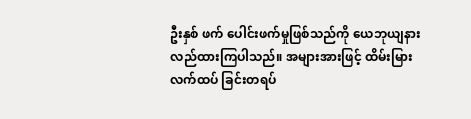ဦးနှစ် ဖက် ပေါင်းဖက်မှုဖြစ်သည်ကို ယေဘုယျနားလည်ထားကြပါသည်။ အများအားဖြင့် ထိမ်းမြား လက်ထပ် ခြင်းတရပ်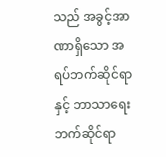သည် အခွင့်အာဏာရှိသော အရပ်ဘက်ဆိုင်ရာနှင့် ဘာသာရေးဘက်ဆိုင်ရာ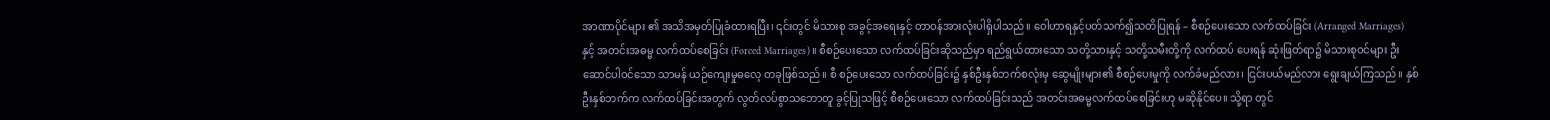အာဏာပိုင်များ ၏ အသိအမှတ်ပြုခံထားရပြီး၊ ၎င်းတွင် မိသားစု အခွင့်အရေးနှင့် တာဝန်အားလုံးပါရှိပါသည်။ ဝေါဟာရနှင့်ပတ်သက်၍သတိပြုရန် – စီစဉ်ပေးသော လက်ထပ်ခြင်း (Arranged Marriages) နှင့် အတင်းအဓမ္မ လက်ထပ်စေခြင်း (Forced Marriages)။ စီစဉ်ပေးသော လက်ထပ်ခြင်းဆိုသည်မှာ ရည်ရွယ်ထားသော သတို့သားနှင့် သတို့သမီးတို့ကို လက်ထပ် ပေးရန် ဆုံးဖြတ်ရာ၌ မိသားစုဝင်များ ဦးဆောင်ပါဝင်သော သာမန် ယဉ်ကျေးမှုဓလေ့ တခုဖြစ်သည်။ စီ စဉ်ပေးသော လက်ထပ်ခြင်း၌ နှစ်ဦးနှစ်ဘက်စလုံးမှ ဆွေမျိုးများ၏ စီစဉ်ပေးမှုကို လက်ခံမည်လား၊ ငြင်းပယ်မည်လား ရွေးချယ်ကြသည်။ နှစ်ဦးနှစ်ဘက်က လက်ထပ်ခြင်းအတွက် လွတ်လပ်စွာသဘောတူ ခွင့်ပြုသဖြင့် စီစဉ်ပေးသော လက်ထပ်ခြင်းသည် အတင်းအဓမ္မလက်ထပ်စေခြင်းဟု မဆိုနိုင်ပေ။ သို့ရာ တွင်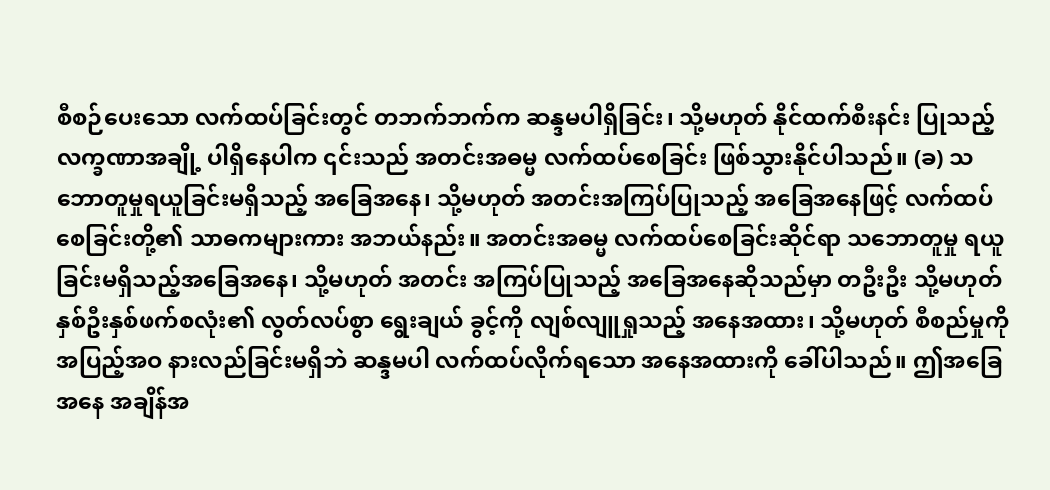စီစဉ်ပေးသော လက်ထပ်ခြင်းတွင် တဘက်ဘက်က ဆန္ဒမပါရှိခြင်း၊ သို့မဟုတ် နိုင်ထက်စီးနင်း ပြုသည့် လက္ခဏာအချို့ ပါရှိနေပါက ၎င်းသည် အတင်းအဓမ္မ လက်ထပ်စေခြင်း ဖြစ်သွားနိုင်ပါသည်။ (ခ) သဘောတူမှုရယူခြင်းမရှိသည့် အခြေအနေ၊ သို့မဟုတ် အတင်းအကြပ်ပြုသည့် အခြေအနေဖြင့် လက်ထပ်စေခြင်းတို့၏ သာဓကများကား အဘယ်နည်း။ အတင်းအဓမ္မ လက်ထပ်စေခြင်းဆိုင်ရာ သဘောတူမှု ရယူခြင်းမရှိသည့်အခြေအနေ၊ သို့မဟုတ် အတင်း အကြပ်ပြုသည့် အခြေအနေဆိုသည်မှာ တဦးဦး သို့မဟုတ် နှစ်ဦးနှစ်ဖက်စလုံး၏ လွတ်လပ်စွာ ရွေးချယ် ခွင့်ကို လျစ်လျူရှုသည့် အနေအထား၊ သို့မဟုတ် စီစည်မှုကို အပြည့်အဝ နားလည်ခြင်းမရှိဘဲ ဆန္ဒမပါ လက်ထပ်လိုက်ရသော အနေအထားကို ခေါ်ပါသည်။ ဤအခြေအနေ အချိန်အ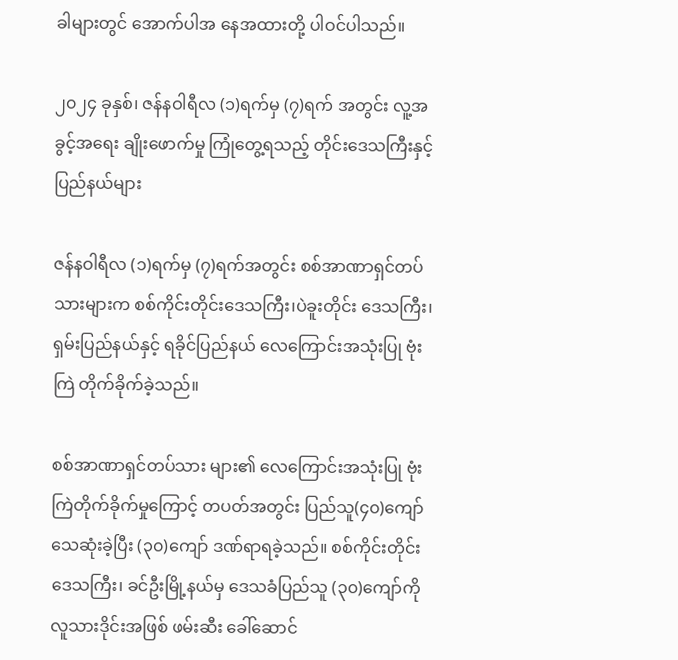ခါများတွင် အောက်ပါအ နေအထားတို့ ပါဝင်ပါသည်။

၂၀၂၄ ခုနှစ်၊ ဇန်နဝါရီလ (၁)ရက်မှ (၇)ရက် အတွင်း လူ့အခွင့်အရေး ချိုးဖောက်မှု ကြုံတွေ့ရသည့် တိုင်းဒေသကြီးနှင့် ပြည်နယ်များ

ဇန်နဝါရီလ (၁)ရက်မှ (၇)ရက်အတွင်း စစ်အာဏာရှင်တပ်သားများက စစ်ကိုင်းတိုင်းဒေသကြီး၊ပဲခူးတိုင်း ဒေသကြီး၊ ရှမ်းပြည်နယ်နှင့် ရခိုင်ပြည်နယ် လေကြောင်းအသုံးပြု ဗုံးကြဲ တိုက်ခိုက်ခဲ့သည်။

စစ်အာဏာရှင်တပ်သား များ၏ လေကြောင်းအသုံးပြု ဗုံးကြဲတိုက်ခိုက်မှုကြောင့် တပတ်အတွင်း ပြည်သူ(၄၀)ကျော် သေဆုံးခဲ့ပြီး (၃၀)ကျော် ဒဏ်ရာရခဲ့သည်။ စစ်ကိုင်းတိုင်းဒေသကြီး၊ ခင်ဦးမြို့နယ်မှ ဒေသခံပြည်သူ (၃၀)ကျော်ကို လူသားဒိုင်းအဖြစ် ဖမ်းဆီး‌ ခေါ်ဆောင်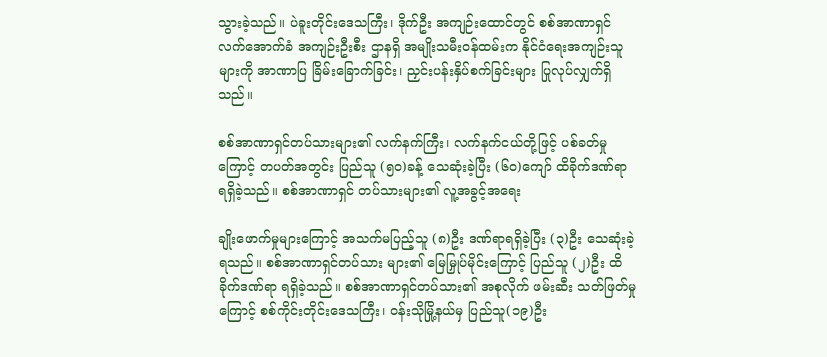သွားခဲ့သည်။ ပဲခူးတိုင်းဒေသကြီး၊ ဒိုက်ဦး အကျဉ်းထောင်တွင် စစ်အာဏာရှင်လက်အောက်ခံ အကျဉ်းဦးစီး ဌာနရှိ အမျိုးသမီးဝန်ထမ်းက နိုင်ငံရေးအကျဉ်းသူများကို အာဏာပြ ခြိမ်းခြောက်ခြင်း၊ ညှင်းပန်းနှိပ်စက်ခြင်းများ ပြုလုပ်လျှက်ရှိသည်။

စစ်အာဏာရှင်တပ်သားများ၏ လက်နက်ကြီး၊ လက်နက်ငယ်တို့ဖြင့် ပစ်ခတ်မှုကြောင့် တပတ်အတွင်း ပြည်သူ (၅၀)ခန့် သေဆုံးခဲ့ပြီး (၆၀)ကျော် ထိခိုက်ဒဏ်ရာ ရရှိခဲ့သည်။ စစ်အာဏာရှင် တပ်သားများ၏ လူ့အခွင့်အရေး

ချိုးဖောက်မှုများကြောင့် အသက်မပြည့်သူ (၈)ဦး ဒဏ်ရာရရှိခဲ့ပြီး (၃)ဦး သေဆုံးခဲ့ရသည်။ စစ်အာဏာရှင်တပ်သား များ၏ မြေမြှုပ်မိုင်းကြောင့် ပြည်သူ (၂)ဦး ထိခိုက်ဒဏ်ရာ ရရှိခဲ့သည်။ စစ်အာဏာရှင်တပ်သား၏ အစုလိုက် ဖမ်းဆီး သတ်ဖြတ်မှုကြောင့် စစ်ကိုင်းတိုင်းဒေသကြီး၊ ဝန်းသိုမြို့နယ်မှ ပြည်သူ(၁၉)ဦး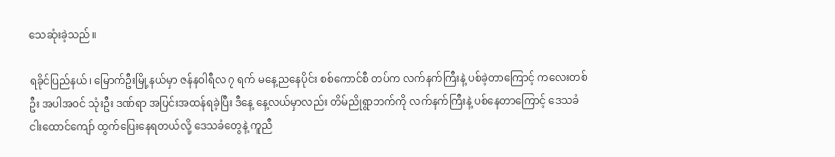သေဆုံးခဲ့သည်။

ရခိုင်ပြည်နယ်၊ မြောက်ဦးမြို့နယ်မှာ ဇန်နဝါရီလ ၇ ရက် မနေ့ညနေပိုင်း စစ်ကောင်စီ တပ်က လက်နက်ကြီးနဲ့ ပစ်ခဲ့တာကြောင့် ကလေးတစ်ဦး အပါအဝင် သုံးဦး ဒဏ်ရာ အပြင်းအထန်ရခဲ့ပြီး ဒီနေ့ နေ့လယ်မှာလည်း တိမ်ညိုရွာဘက်ကို လက်နက်ကြီးနဲ့ ပစ်နေတာကြောင့် ဒေသခံ ငါးထောင်ကျော် ထွက်ပြေးနေရတယ်လို့ ဒေသခံတွေနဲ့ ကူညီ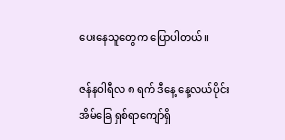ပေးနေသူတွေက ပြောပါတယ်။

ဇန်နဝါရီလ ၈ ရက် ဒီနေ့ နေ့လယ်ပိုင်း အိမ်ခြေ ရှစ်ရာကျော်ရှိ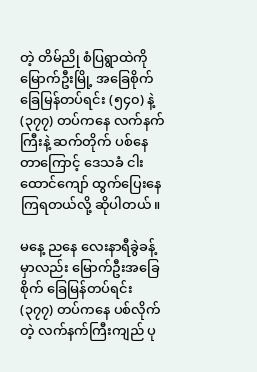တဲ့ တိမ်ညို စံပြရွာထဲကို မြောက်ဦးမြို့ အခြေစိုက် ခြေမြန်တပ်ရင်း (၅၄၀) နဲ့ (၃၇၇) တပ်ကနေ လက်နက်ကြီးနဲ့ ဆက်တိုက် ပစ်နေတာကြောင့် ဒေသခံ ငါးထောင်ကျော် ထွက်ပြေးနေကြရတယ်လို့ ဆိုပါတယ်။

မနေ့ ညနေ လေးနာရီခွဲခန့်မှာလည်း မြောက်ဦးအခြေစိုက် ခြေမြန်တပ်ရင်း (၃၇၇) တပ်ကနေ ပစ်လိုက်တဲ့ လက်နက်ကြီးကျည် ပု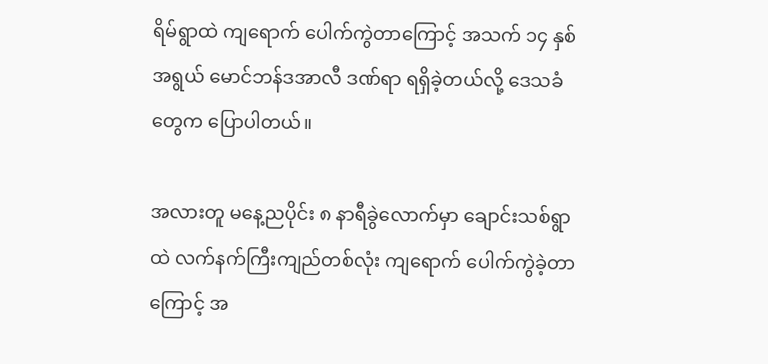ရိမ်ရွာထဲ ကျရောက် ပေါက်ကွဲတာကြောင့် အသက် ၁၄ နှစ်အရွယ် မောင်ဘန်ဒအာလီ ဒဏ်ရာ ရရှိခဲ့တယ်လို့ ဒေသခံတွေက ပြောပါတယ်။

အလားတူ မနေ့ညပိုင်း ၈ နာရီခွဲလောက်မှာ ချောင်းသစ်ရွာထဲ လက်နက်ကြီးကျည်တစ်လုံး ကျရောက် ပေါက်ကွဲခဲ့တာကြောင့် အ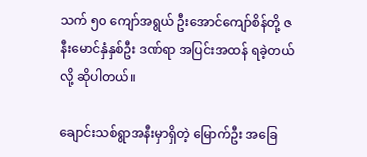သက် ၅၀ ကျော်အရွယ် ဦးအောင်ကျော်စိန်တို့ ဇနီးမောင်နှံနှစ်ဦး ဒဏ်ရာ အပြင်းအထန် ရခဲ့တယ်လို့ ဆိုပါတယ်။

ချောင်းသစ်ရွာအနီးမှာရှိတဲ့ မြောက်ဦး အခြေ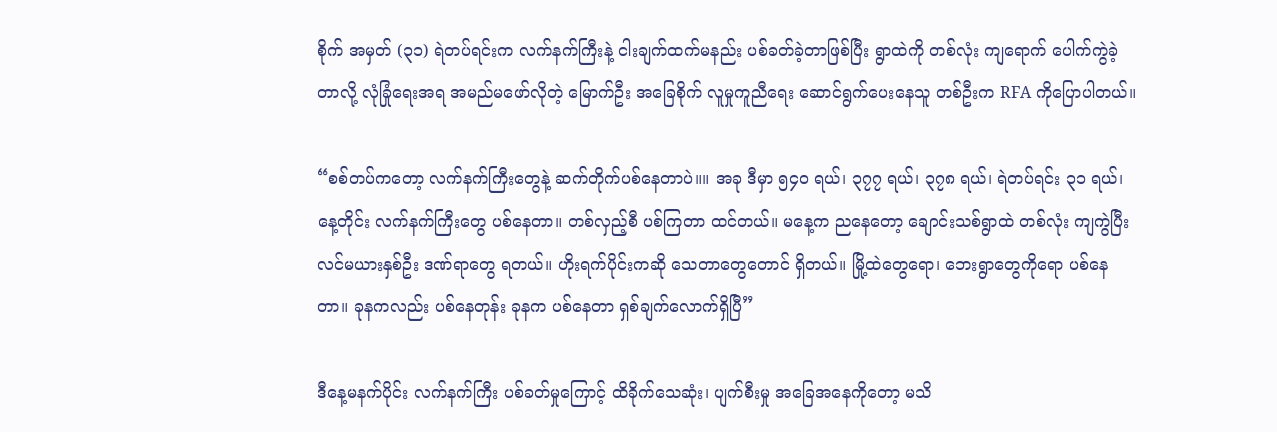စိုက် အမှတ် (၃၁) ရဲတပ်ရင်းက လက်နက်ကြီးနဲ့ ငါးချက်ထက်မနည်း ပစ်ခတ်ခဲ့တာဖြစ်ပြီး ရွာထဲကို တစ်လုံး ကျရောက် ပေါက်ကွဲခဲ့တာလို့ လုံခြုံရေးအရ အမည်မဖော်လိုတဲ့ မြောက်ဦး အခြေစိုက် လူမှုကူညီရေး ဆောင်ရွက်ပေးနေသူ တစ်ဦးက RFA ကိုပြောပါတယ်။

“စစ်တပ်ကတော့ လက်နက်ကြီးတွေနဲ့ ဆက်တိုက်ပစ်နေတာပဲ။။ အခု ဒီမှာ ၅၄၀ ရယ်၊ ၃၇၇ ရယ်၊ ၃၇၈ ရယ်၊ ရဲတပ်ရင်း ၃၁ ရယ်၊ နေ့တိုင်း လက်နက်ကြီးတွေ ပစ်နေတာ။ တစ်လှည့်စီ ပစ်ကြတာ ထင်တယ်။ မနေ့က ညနေတော့ ချောင်းသစ်ရွာထဲ တစ်လုံး ကျကွဲပြီး လင်မယားနှစ်ဦး ဒဏ်ရာတွေ ရတယ်။ ဟိုးရက်ပိုင်းကဆို သေတာတွေတောင် ရှိတယ်။ မြို့ထဲတွေရော၊ ဘေးရွာတွေကိုရော ပစ်နေတာ။ ခုနကလည်း ပစ်နေတုန်း ခုနက ပစ်နေတာ ရှစ်ချက်လောက်ရှိပြီ”

ဒီနေ့မနက်ပိုင်း လက်နက်ကြီး ပစ်ခတ်မှုကြောင့် ထိခိုက်သေဆုံး၊ ပျက်စီးမှု အခြေအနေကိုတော့ မသိ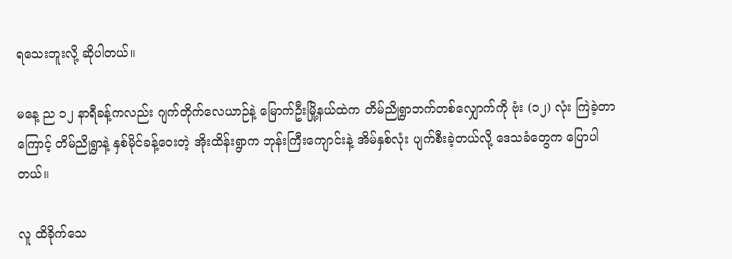ရသေးဘူးလို့ ဆိုပါတယ်။

မနေ့ ည ၁၂ နာရီခန့်ကလည်း ဂျက်တိုက်လေယာဉ်နဲ့ မြောက်ဦးမြို့နယ်ထဲက တိမ်ညိုရွာဘက်တစ်လျှောက်ကို ဗုံး (၁၂) လုံး ကြဲခဲ့တာကြောင့် တိမ်ညိုရွာနဲ့ နှစ်မိုင်ခန့်ဝေးတဲ့ အိုးထိန်းရွာက ဘုန်းကြီးကျောင်းနဲ့ အိမ်နှစ်လုံး ပျက်စီးခဲ့တယ်လို့ ဒေသခံတွေက ပြောပါတယ်။

လူ ထိခိုက်သေ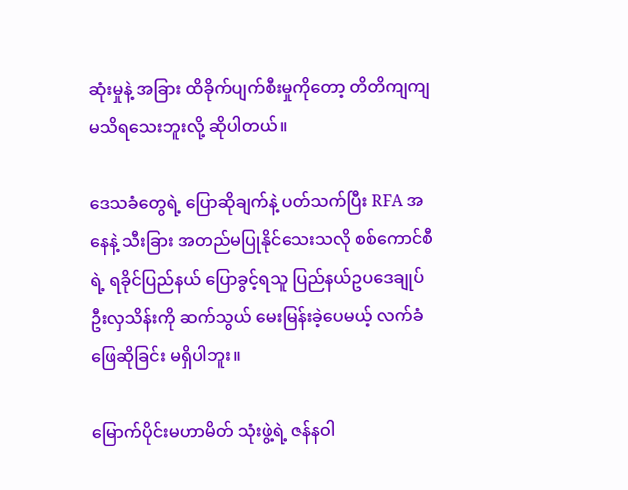ဆုံးမှုနဲ့ အခြား ထိခိုက်ပျက်စီးမှုကိုတော့ တိတိကျကျ မသိရသေးဘူးလို့ ဆိုပါတယ်။

ဒေသခံတွေရဲ့ ပြောဆိုချက်နဲ့ ပတ်သက်ပြီး RFA အနေနဲ့ သီးခြား အတည်မပြုနိုင်သေးသလို စစ်ကောင်စီရဲ့ ရခိုင်ပြည်နယ် ပြောခွင့်ရသူ ပြည်နယ်ဥပဒေချုပ် ဦးလှသိန်းကို ဆက်သွယ် မေးမြန်းခဲ့ပေမယ့် လက်ခံဖြေဆိုခြင်း မရှိပါဘူး။

မြောက်ပိုင်းမဟာမိတ် သုံးဖွဲ့ရဲ့ ဇန်နဝါ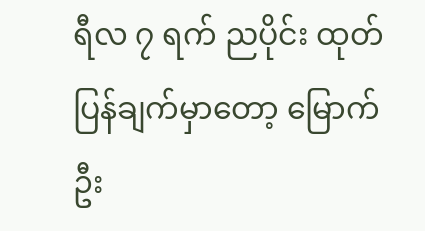ရီလ ၇ ရက် ညပိုင်း ထုတ်ပြန်ချက်မှာတော့ မြောက်ဦး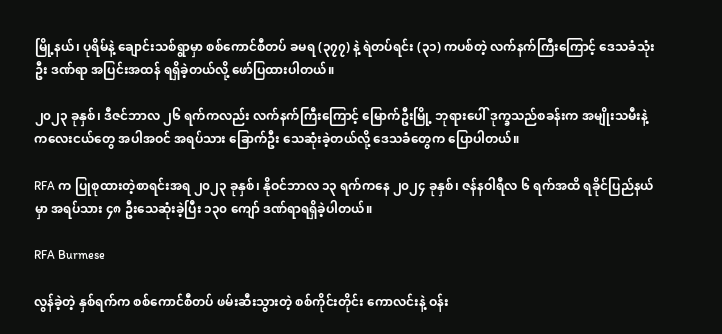မြို့နယ်၊ ပုရိမ်နဲ့ ချောင်းသစ်ရွာမှာ စစ်ကောင်စီတပ် ခမရ (၃၇၇) နဲ့ ရဲတပ်ရင်း (၃၁) ကပစ်တဲ့ လက်နက်ကြီးကြောင့် ဒေသခံသုံးဦး ဒဏ်ရာ အပြင်းအထန် ရရှိခဲ့တယ်လို့ ဖော်ပြထားပါတယ်။

၂၀၂၃ ခုနှစ်၊ ဒီဇင်ဘာလ ၂၆ ရက်ကလည်း လက်နက်ကြီးကြောင့် မြောက်ဦးမြို့ ဘုရားပေါ် ဒုက္ခသည်စခန်းက အမျိုးသမီးနဲ့ ကလေးငယ်တွေ အပါအဝင် အရပ်သား ခြောက်ဦး သေဆုံးခဲ့တယ်လို့ ဒေသခံတွေက ပြောပါတယ်။

RFA က ပြုစုထားတဲ့စာရင်းအရ ၂၀၂၃ ခုနှစ်၊ နိုဝင်ဘာလ ၁၃ ရက်ကနေ ၂၀၂၄ ခုနှစ်၊ ဇန်နဝါရီလ ၆ ရက်အထိ ရခိုင်ပြည်နယ်မှာ အရပ်သား ၄၈ ဦးသေဆုံးခဲ့ပြီး ၁၃၀ ကျော် ဒဏ်ရာရရှိခဲ့ပါတယ်။

RFA Burmese

လွန်ခဲ့တဲ့ နှစ်ရက်က စစ်ကောင်စီတပ် ဖမ်းဆီးသွားတဲ့ စစ်ကိုင်းတိုင်း ကောလင်းနဲ့ ဝန်း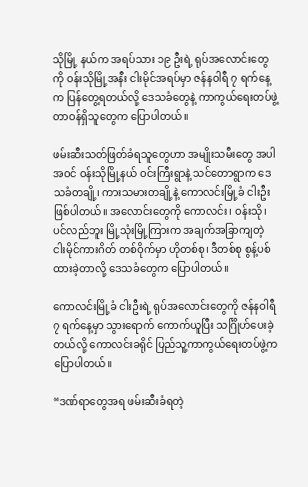သိုမြို့ နယ်က အရပ်သား ၁၉ ဦးရဲ့ ရုပ်အလောင်းတွေကို ဝန်းသိုမြို့အနီး ငါးမိုင်အရပ်မှာ ဇန်နဝါရီ ၇ ရက်နေ့က ပြန်တွေ့ရတယ်လို့ ဒေသခံတွေနဲ့ ကာကွယ်ရေးတပ်ဖွဲ့ တာဝန်ရှိသူတွေက ပြောပါတယ်။

ဖမ်းဆီးသတ်ဖြတ်ခံရသူတွေဟာ အမျိုးသမီးတွေ အပါအဝင် ဝန်းသိုမြို့နယ် ဝင်းကြီးရွာနဲ့ သင်တောရွာက ဒေသခံတချို့၊ ကားသမားတချို့နဲ့ ကောလင်းမြို့ခံ ငါးဦးဖြစ်ပါတယ်။ အလောင်းတွေကို ကောလင်း၊ ဝန်းသို၊ ပင်လည်ဘူး မြို့သုံးမြို့ကြားက အချက်အခြာကျတဲ့ ငါးမိုင်ကားဂိတ် တစ်ဝိုက်မှာ ဟိုတစ်စု၊ ဒီတစ်စု စွန့်ပစ်ထားခဲ့တာလို့ ဒေသခံတွေက ပြောပါတယ်။

ကောလင်းမြို့ခံ ငါးဦးရဲ့ ရုပ်အလောင်းတွေကို ဇန်နဝါရီ ၇ ရက်နေ့မှာ သွားရောက် ကောက်ယူပြီး သင်္ဂြိုဟ်ပေးခဲ့တယ်လို့ ကောလင်းခရိုင် ပြည်သူ့ကာကွယ်ရေးတပ်ဖွဲ့က ပြောပါတယ်။

“ဒဏ်ရာတွေအရ ဖမ်းဆီးခံရတဲ့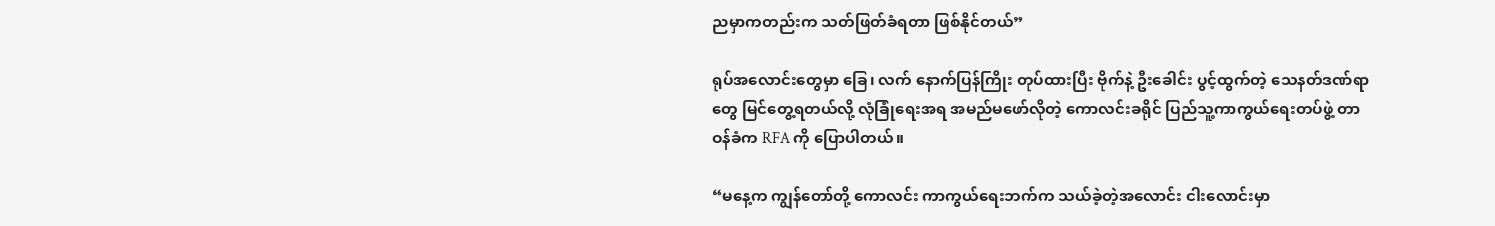ညမှာကတည်းက သတ်ဖြတ်ခံရတာ ဖြစ်နိုင်တယ်”

ရုပ်အလောင်းတွေမှာ ခြေ၊ လက် နောက်ပြန်ကြိုး တုပ်ထားပြီး ဗိုက်နဲ့ ဦးခေါင်း ပွင့်ထွက်တဲ့ သေနတ်ဒဏ်ရာတွေ မြင်တွေ့ရတယ်လို့ လုံခြုံရေးအရ အမည်မဖော်လိုတဲ့ ကောလင်းခရိုင် ပြည်သူ့ကာကွယ်ရေးတပ်ဖွဲ့ တာဝန်ခံက RFA ကို ပြောပါတယ်။

“မနေ့က ကျွန်တော်တို့ ကောလင်း ကာကွယ်ရေးဘက်က သယ်ခဲ့တဲ့အလောင်း ငါးလောင်းမှာ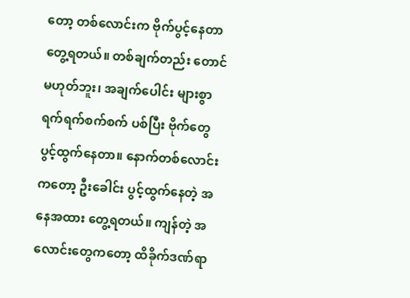တော့ တစ်လောင်းက ဗိုက်ပွင့်နေတာ တွေ့ရတယ်။ တစ်ချက်တည်း တောင် မဟုတ်ဘူး၊ အချက်ပေါင်း များစွာ ရက်ရက်စက်စက် ပစ်ပြီး ဗိုက်တွေ ပွင့်ထွက်နေတာ။ နောက်တစ်လောင်းကတော့ ဦးခေါင်း ပွင့်ထွက်နေတဲ့ အနေအထား တွေ့ရတယ်။ ကျန်တဲ့ အလောင်းတွေကတော့ ထိခိုက်ဒဏ်ရာ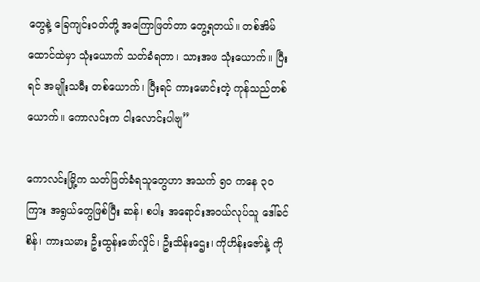တွေနဲ့ ခြေကျင်းဝတ်တို့ အကြောဖြတ်တာ တွေ့ရတယ်။ တစ်အိမ်ထောင်ထဲမှာ သုံးယောက် သတ်ခံရတာ၊ သားအဖ သုံးယောက်။ ပြီးရင် အမျိုးသမီး တစ်ယောက်၊ ပြီးရင် ကားမောင်းတဲ့ ကုန်သည်တစ်ယောက်။ ကောလင်းက ငါးလောင်းပါဗျ”

ကောလင်းမြို့က သတ်ဖြတ်ခံရသူတွေဟာ အသက် ၅၀ ကနေ ၃၀ ကြား အရွယ်တွေဖြစ်ပြီး ဆန်၊ စပါး အရောင်းအဝယ်လုပ်သူ ဒေါ်ခင်စိန်၊ ကားသမား ဦးထွန်းဖော်လှိုင်၊ ဦးသိန်းဌေး၊ ကိုဟိန်းဇော်နဲ့ ကို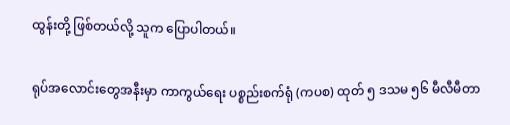ထွန်းတို့ ဖြစ်တယ်လို့ သူက ပြောပါတယ်။

ရုပ်အလောင်းတွေအနီးမှာ ကာကွယ်ရေး ပစ္စည်းစက်ရုံ (ကပစ) ထုတ် ၅ ဒသမ ၅၆ မီလီမီတာ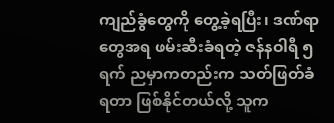ကျည်ခွံတွေကို တွေ့ခဲ့ရပြီး၊ ဒဏ်ရာတွေအရ ဖမ်းဆီးခံရတဲ့ ဇန်နဝါရီ ၅ ရက် ညမှာကတည်းက သတ်ဖြတ်ခံရတာ ဖြစ်နိုင်တယ်လို့ သူက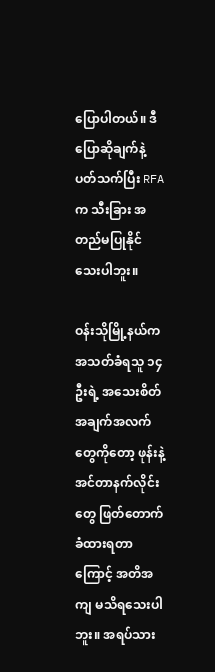ပြောပါတယ်။ ဒီပြောဆိုချက်နဲ့ ပတ်သက်ပြီး RFA က သီးခြား အတည်မပြုနိုင်သေးပါဘူး။

ဝန်းသိုမြို့နယ်က အသတ်ခံရသူ ၁၄ ဦးရဲ့ အသေးစိတ် အချက်အလက်တွေကိုတော့ ဖုန်းနဲ့ အင်တာနက်လိုင်းတွေ ဖြတ်တောက်ခံထားရတာကြောင့် အတိအကျ မသိရသေးပါဘူး။ အရပ်သား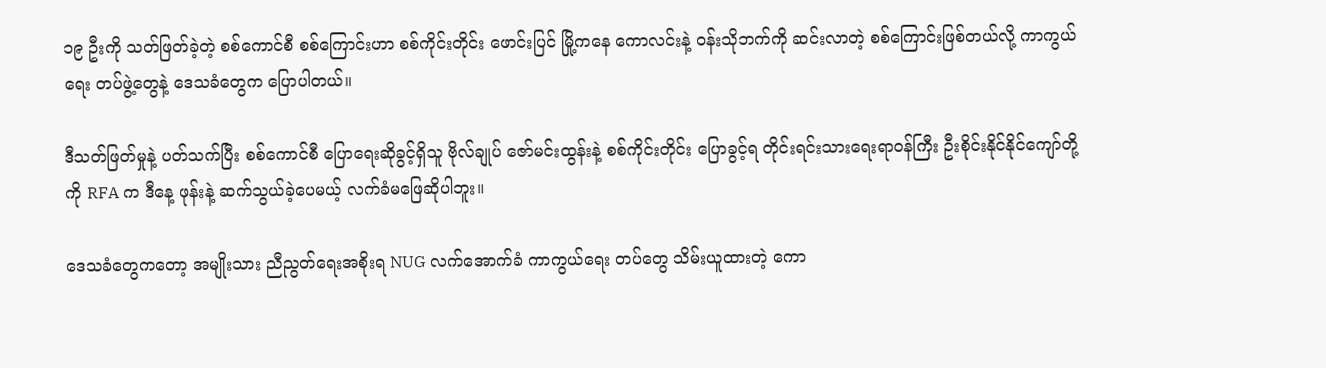၁၉ ဦးကို သတ်ဖြတ်ခဲ့တဲ့ စစ်ကောင်စီ စစ်ကြောင်းဟာ စစ်ကိုင်းတိုင်း ဖောင်းပြင် မြို့ကနေ ကောလင်းနဲ့ ဝန်းသိုဘက်ကို ဆင်းလာတဲ့ စစ်ကြောင်းဖြစ်တယ်လို့ ကာကွယ်ရေး တပ်ဖွဲ့တွေနဲ့ ဒေသခံတွေက ပြောပါတယ်။

ဒီသတ်ဖြတ်မှုနဲ့ ပတ်သက်ပြီး စစ်ကောင်စီ ပြောရေးဆိုခွင့်ရှိသူ ဗိုလ်ချုပ် ဇော်မင်းထွန်းနဲ့ စစ်ကိုင်းတိုင်း ပြောခွင့်ရ တိုင်းရင်းသားရေးရာဝန်ကြီး ဦးစိုင်းနိုင်နိုင်ကျော်တို့ကို RFA က ဒီနေ့ ဖုန်းနဲ့ ဆက်သွယ်ခဲ့ပေမယ့် လက်ခံမဖြေဆိုပါဘူး။

ဒေသခံတွေကတော့ အမျိုးသား ညီညွတ်ရေးအစိုးရ NUG လက်‌အောက်ခံ ကာကွယ်ရေး တပ်တွေ သိမ်းယူထားတဲ့ ကော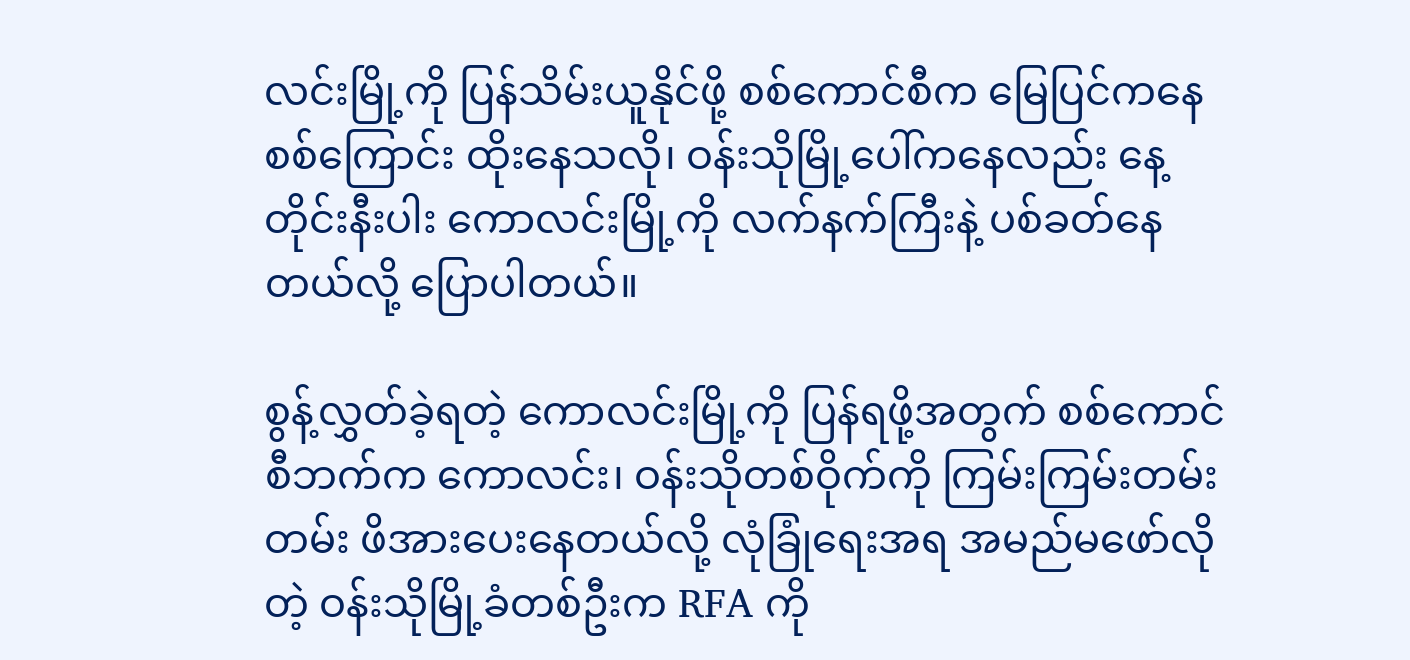လင်းမြို့ကို ပြန်သိမ်းယူနိုင်ဖို့ စစ်ကောင်စီက မြေပြင်ကနေ စစ်ကြောင်း ထိုးနေသလို၊ ဝန်းသိုမြို့ပေါ်ကနေလည်း နေ့တိုင်းနီးပါး ကောလင်းမြို့ကို လက်နက်ကြီးနဲ့ ပစ်ခတ်နေတယ်လို့ ပြောပါတယ်။

စွန့်လွှတ်ခဲ့ရတဲ့ ကောလင်းမြို့ကို ပြန်ရဖို့အတွက် စစ်ကောင်စီဘက်က ကောလင်း၊ ဝန်းသိုတစ်ဝိုက်ကို ကြမ်းကြမ်းတမ်းတမ်း ဖိအားပေးနေတယ်လို့ လုံခြုံရေးအရ အမည်မဖော်လိုတဲ့ ဝန်းသိုမြို့ခံတစ်ဦးက RFA ကို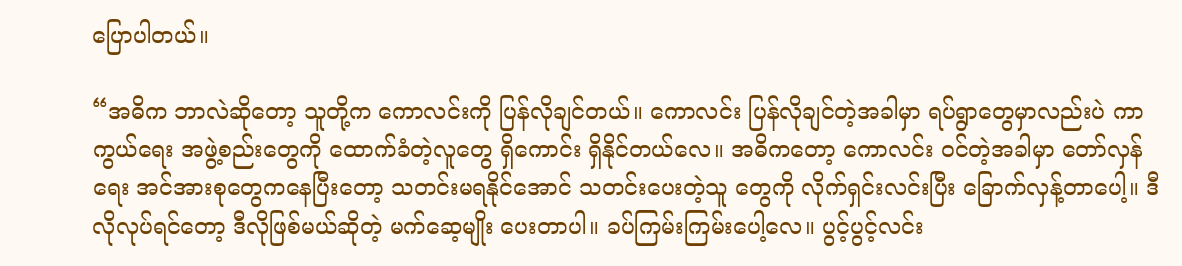ပြောပါတယ်။

“အဓိက‌ ဘာလဲဆိုတော့ သူတို့က ကောလင်းကို ပြန်လိုချင်တယ်။ ကောလင်း ပြန်လိုချင်တဲ့အခါမှာ ရပ်ရွာတွေမှာလည်းပဲ ကာကွယ်ရေး အဖွဲ့စည်းတွေကို ထောက်ခံတဲ့လူတွေ ရှိကောင်း ရှိနိုင်တယ်လေ။ အဓိကတော့ ကောလင်း ဝင်တဲ့အခါမှာ တော်လှန်ရေး အင်အားစုတွေကနေပြီးတော့ သတင်းမရနိုင်အောင် သတင်းပေးတဲ့သူ တွေကို လိုက်ရှင်းလင်းပြီး ခြောက်လှန့်တာပေါ့။ ဒီလိုလုပ်ရင်တော့ ဒီလိုဖြစ်မယ်ဆိုတဲ့ မက်ဆေ့မျိုး ပေးတာပါ။ ခပ်ကြမ်းကြမ်းပေါ့လေ။ ပွင့်ပွင့်လင်း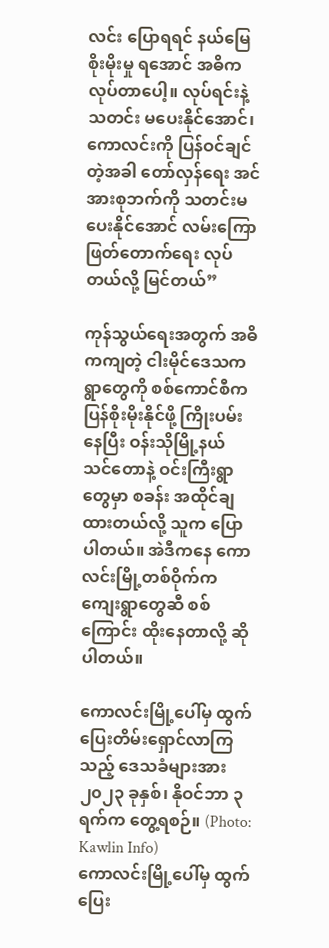လင်း ပြောရရင် နယ်မြေစိုးမိုးမှု ရ‌အောင် အဓိက လုပ်တာပေါ့။ လုပ်ရင်းနဲ့ သတင်း မပေးနိုင်အောင်၊ ကောလင်းကို ပြန်ဝင်ချင်တဲ့အခါ တော်လှန်ရေး အင်အားစုဘက်ကို သတင်းမပေးနိုင်အောင် လမ်းကြော ဖြတ်တောက်ရေး လုပ်တယ်လို့ မြင်တယ်”

ကုန်သွယ်ရေးအတွက် အဓိကကျတဲ့ ငါးမိုင်ဒေသက ရွာတွေကို စစ်ကောင်စီက ပြန်စိုးမိုးနိုင်ဖို့ ကြိုးပမ်းနေပြီး ဝန်းသိုမြို့နယ် သင်တောနဲ့ ဝင်းကြီးရွာတွေမှာ စခန်း အထိုင်ချထားတယ်လို့ သူက ပြောပါတယ်။ အဲဒီကနေ ကောလင်းမြို့တစ်ဝိုက်က ကျေးရွာတွေဆီ စစ်ကြောင်း ထိုးနေတာလို့ ဆိုပါတယ်။

ကောလင်းမြို့ပေါ်မှ ထွက်ပြေးတိမ်းရှောင်လာကြသည့် ဒေသခံများအား ၂၀၂၃ ခုနှစ်၊ နိုဝင်ဘာ ၃ ရက်က တွေ့ရစဉ်။ (Photo: Kawlin Info)
ကောလင်းမြို့ပေါ်မှ ထွက်ပြေး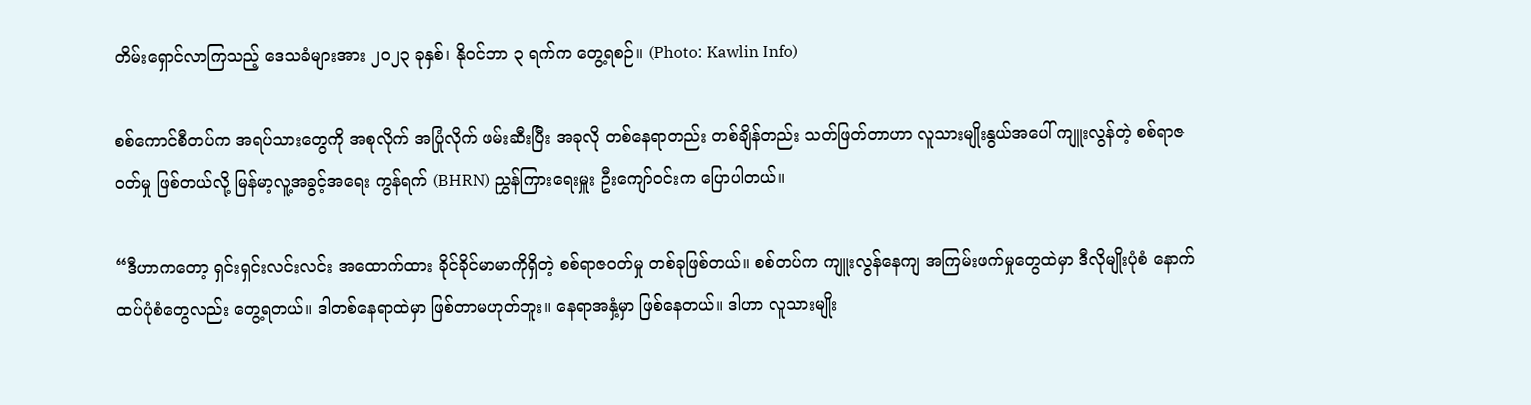တိမ်းရှောင်လာကြသည့် ဒေသခံများအား ၂၀၂၃ ခုနှစ်၊ နိုဝင်ဘာ ၃ ရက်က တွေ့ရစဉ်။ (Photo: Kawlin Info)

စစ်ကောင်စီတပ်က အရပ်သားတွေကို အစုလိုက် အပြုံလိုက် ဖမ်းဆီးပြီး အခုလို တစ်နေရာတည်း တစ်ချိန်တည်း သတ်ဖြတ်တာဟာ လူသားမျိုးနွယ်အပေါ် ကျူးလွန်တဲ့ စစ်ရာဇဝတ်မှု ဖြစ်တယ်လို့ မြန်မာ့လူ့အခွင့်အရေး ကွန်ရက် (BHRN) ညွှန်ကြားရေးမှူး ဦးကျော်ဝင်းက ပြောပါတယ်။

“ဒီဟာကတော့ ရှင်းရှင်းလင်းလင်း အထောက်ထား ခိုင်ခိုင်မာမာကိုရှိတဲ့ စစ်ရာဇဝတ်မှု တစ်ခုဖြစ်တယ်။ စစ်တပ်က ကျူးလွန်နေကျ အကြမ်းဖက်မှုတွေထဲမှာ ဒီလိုမျိုးပုံစံ နောက်ထပ်ပုံစံတွေလည်း တွေ့ရတယ်။ ဒါတစ်နေရာထဲမှာ ဖြစ်တာမဟုတ်ဘူး။ နေရာအနှံ့မှာ ဖြစ်နေတယ်။ ဒါဟာ လူသားမျိုး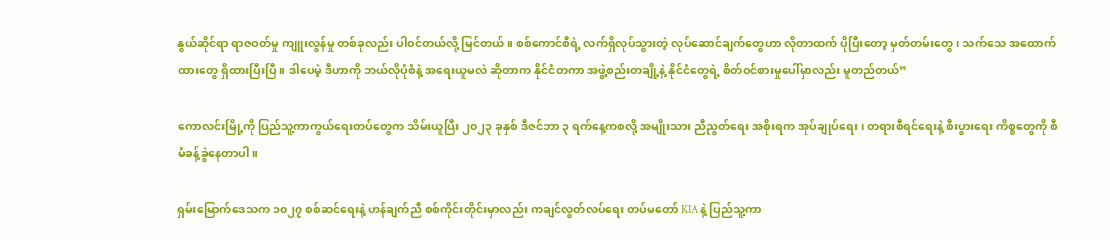နွယ်ဆိုင်ရာ ရာဇဝတ်မှု ကျူးလွန်မှု တစ်ခုလည်း ပါဝင်တယ်လို့ မြင်တယ်။ စစ်ကောင်စီရဲ့ လက်ရှိလုပ်သွားတဲ့ လုပ်ဆောင်ချက်တွေဟာ လိုတာထက် ပိုပြီးတော့ မှတ်တမ်းတွေ၊ သက်သေ အထောက်ထားတွေ ရှိထားပြီးပြီ။ ဒါပေမဲ့ ဒီဟာကို ဘယ်လိုပုံစံနဲ့ အရေးယူမလဲ ဆိုတာက နိုင်ငံတကာ အဖွဲ့စည်းတချို့နဲ့ နိုင်ငံတွေရဲ့ စိတ်ဝင်စားမှုပေါ်မှာလည်း မူတည်တယ်”

ကောလင်းမြို့ကို ပြည်သူ့ကာကွယ်ရေးတပ်တွေက သိမ်းယူပြီး ၂၀၂၃ ခုနှစ် ဒီဇင်ဘာ ၃ ရက်နေ့ကစလို့ အမျိုးသား ညီညွတ်ရေး အစိုးရက အုပ်ချုပ်ရေး၊ တရားစီရင်ရေးနဲ့ စီးပွားရေး ကိစ္စတွေကို စီမံခန့်ခွဲနေတာပါ။

ရှမ်းမြောက်ဒေသက ၁၀၂၇ စစ်ဆင်ရေးနဲ့ ဟန်ချက်ညီ စစ်ကိုင်းတိုင်းမှာလည်း ကချင်လွတ်လပ်ရေး တပ်မတော် KIA နဲ့ ပြည်သူ့ကာ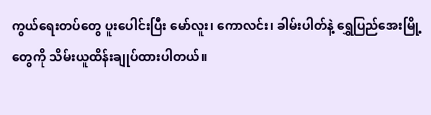ကွယ်ရေးတပ်တွေ ပူးပေါင်းပြီး မော်လူး၊ ကောလင်း၊ ခါမ်းပါတ်နဲ့ ရွှေပြည်အေးမြို့တွေကို သိမ်းယူထိန်းချုပ်ထားပါတယ်။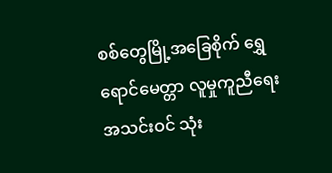စစ်တွေမြို့အခြေစိုက် ရွှေရောင်မေတ္တာ လူမှုကူညီရေးအသင်းဝင် သုံး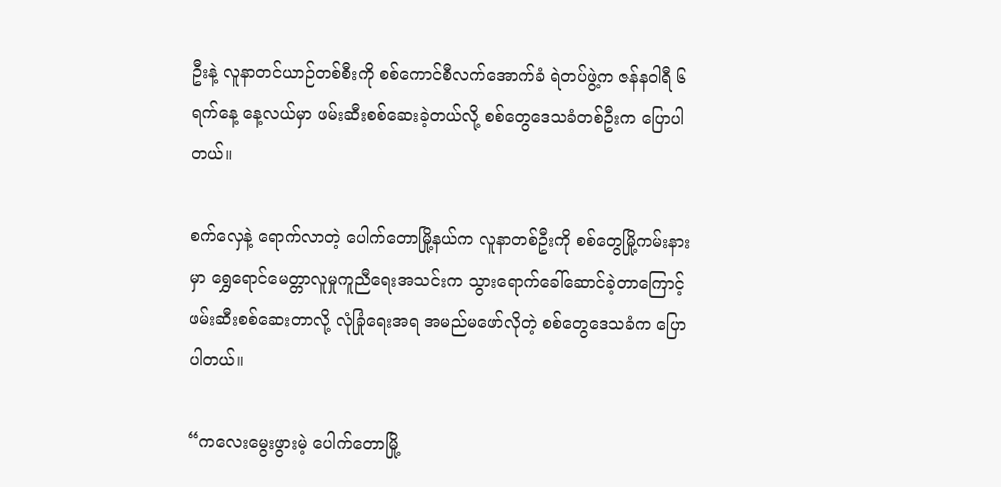ဦးနဲ့ လူနာတင်ယာဉ်တစ်စီးကို စစ်ကောင်စီလက်အောက်ခံ ရဲတပ်ဖွဲ့က ဇန်နဝါရီ ၆ ရက်နေ့ နေ့လယ်မှာ ဖမ်းဆီးစစ်ဆေးခဲ့တယ်လို့ စစ်တွေဒေသခံတစ်ဦးက ပြောပါတယ်။

စက်လှေနဲ့ ရောက်လာတဲ့ ပေါက်တောမြို့နယ်က လူနာတစ်ဦးကို စစ်တွေမြို့ကမ်းနားမှာ ရွှေရောင်မေတ္တာလူမှုကူညီရေးအသင်းက သွားရောက်ခေါ်ဆောင်ခဲ့တာကြောင့် ဖမ်းဆီးစစ်ဆေးတာလို့ လုံခြုံရေးအရ အမည်မဖော်လိုတဲ့ စစ်တွေဒေသခံက ပြောပါတယ်။

“ကလေးမွေးဖွားမဲ့ ပေါက်တောမြို့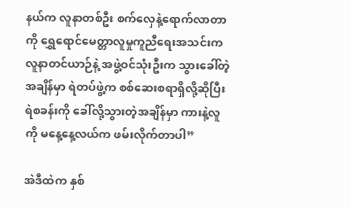နယ်က လူနာတစ်ဦး စက်လှေနဲ့ရောက်လာတာကို ရွှေရောင်မေတ္တာလူမှုကူညီရေးအသင်းက လူနာတင်ယာဉ်နဲ့ အဖွဲ့ဝင်သုံးဦးက သွားခေါ်တဲ့အချိန်မှာ ရဲတပ်ဖွဲ့က စစ်ဆေးစရာရှိလို့ဆိုပြီး ရဲစခန်းကို ခေါ်လို့သွားတဲ့အချိန်မှာ ကားနဲ့လူကို မနေ့နေ့လယ်က ဖမ်းလိုက်တာပါ”

အဲဒီထဲက နှစ်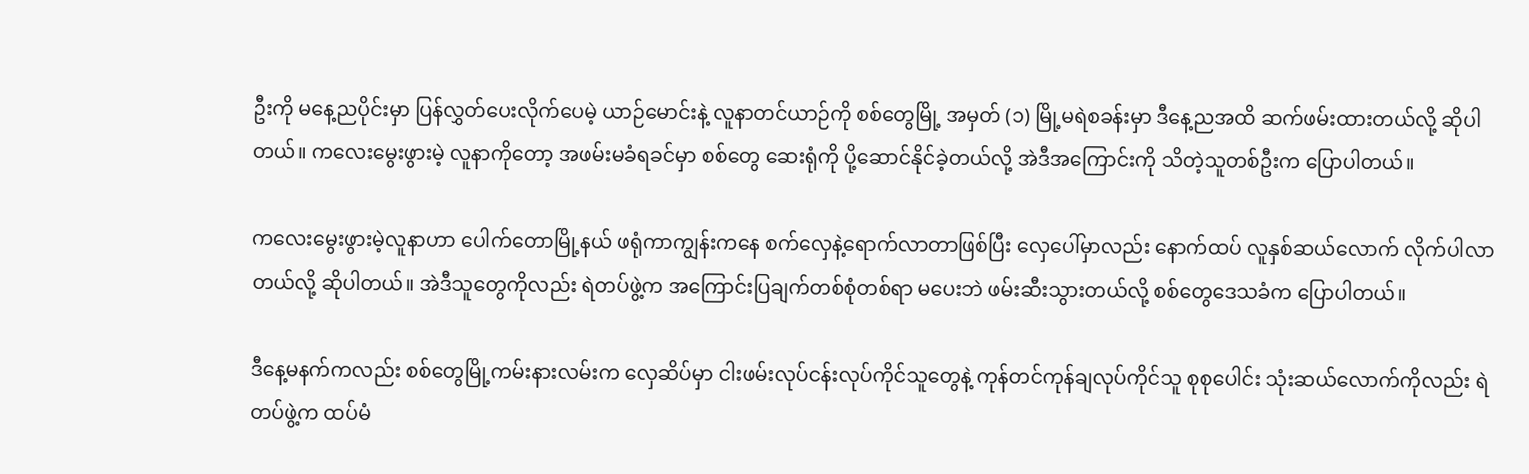ဦးကို မနေ့ညပိုင်းမှာ ပြန်လွှတ်ပေးလိုက်ပေမဲ့ ယာဉ်မောင်းနဲ့ လူနာတင်ယာဉ်ကို စစ်တွေမြို့ အမှတ် (၁) မြို့မရဲစခန်းမှာ ဒီနေ့ညအထိ ဆက်ဖမ်းထားတယ်လို့ ဆိုပါတယ်။ ကလေးမွေးဖွားမဲ့ လူနာကိုတော့ အဖမ်းမခံရခင်မှာ စစ်တွေ ဆေးရုံကို ပို့ဆောင်နိုင်ခဲ့တယ်လို့ အဲဒီအကြောင်းကို သိတဲ့သူတစ်ဦးက ပြောပါတယ်။

ကလေးမွေးဖွားမဲ့လူနာဟာ ပေါက်တောမြို့နယ် ဖရုံကာကျွန်းကနေ စက်လှေနဲ့ရောက်လာတာဖြစ်ပြီး လှေပေါ်မှာလည်း နောက်ထပ် လူနှစ်ဆယ်လောက် လိုက်ပါလာတယ်လို့ ဆိုပါတယ်။ အဲဒီသူတွေကိုလည်း ရဲတပ်ဖွဲ့က အကြောင်းပြချက်တစ်စုံတစ်ရာ မပေးဘဲ ဖမ်းဆီးသွားတယ်လို့ စစ်တွေဒေသခံက ပြောပါတယ်။

ဒီနေ့မနက်ကလည်း စစ်တွေမြို့ကမ်းနားလမ်းက လှေဆိပ်မှာ ငါးဖမ်းလုပ်ငန်းလုပ်ကိုင်သူတွေနဲ့ ကုန်တင်ကုန်ချလုပ်ကိုင်သူ စုစုပေါင်း သုံးဆယ်လောက်ကိုလည်း ရဲတပ်ဖွဲ့က ထပ်မံ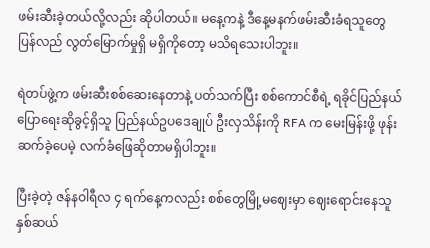ဖမ်းဆီးခဲ့တယ်လို့လည်း ဆိုပါတယ်။ မနေ့ကနဲ့ ဒီနေ့မနက်ဖမ်းဆီးခံရသူတွေ ပြန်လည် လွတ်မြောက်မှုရှိ မရှိကိုတော့ မသိရသေးပါဘူး။

ရဲတပ်ဖွဲ့က ဖမ်းဆီးစစ်ဆေးနေတာနဲ့ ပတ်သက်ပြီး စစ်ကောင်စီရဲ့ ရခိုင်ပြည်နယ်ပြောရေးဆိုခွင့်ရှိသူ ပြည်နယ်ဥပဒေချုပ် ဦးလှသိန်းကို RFA က မေးမြန်းဖို့ ဖုန်းဆက်ခဲ့ပေမဲ့ လက်ခံဖြေဆိုတာမရှိပါဘူး။

ပြီးခဲ့တဲ့ ဇန်နဝါရီလ ၄ ရက်နေ့ကလည်း စစ်တွေမြို့မဈေးမှာ ဈေးရောင်းနေသူ နှစ်ဆယ်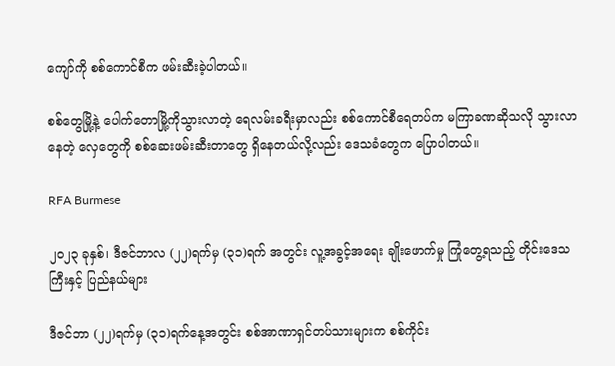ကျော်ကို စစ်ကောင်စီက ဖမ်းဆီးခဲ့ပါတယ်။

စစ်တွေမြို့နဲ့ ပေါက်တောမြို့ကိုသွားလာတဲ့ ရေလမ်းခရီးမှာလည်း စစ်ကောင်စီရေတပ်က မကြာခဏဆိုသလို သွားလာနေတဲ့ လှေတွေကို စစ်ဆေးဖမ်းဆီးတာတွေ ရှိနေတယ်လို့လည်း ဒေသခံတွေက ပြောပါတယ်။

RFA Burmese

၂၀၂၃ ခုနှစ်၊ ဒီဇင်ဘာလ (၂၂)ရက်မှ (၃၁)ရက် အတွင်း လူ့အခွင့်အရေး ချိုးဖောက်မှု ကြုံတွေ့ရသည့် တိုင်းဒေသကြီးနှင့် ပြည်နယ်များ

ဒီဇင်ဘာ (၂၂)ရက်မှ (၃၁)ရက်နေ့အတွင်း စစ်အာဏာရှင်တပ်သားများက စစ်ကိုင်း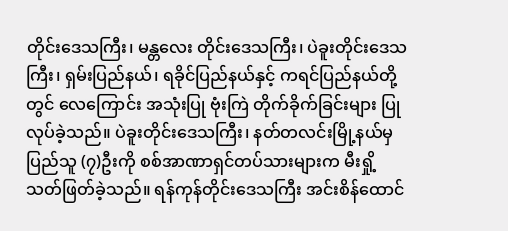တိုင်းဒေသကြီး၊ မန္တလေး တိုင်းဒေသကြီး၊ ပဲခူးတိုင်းဒေသကြီး၊ ရှမ်းပြည်နယ်၊ ရခိုင်ပြည်နယ်နှင့် ကရင်ပြည်နယ်တို့တွင် လေကြောင်း အသုံးပြု ဗုံးကြဲ တိုက်ခိုက်ခြင်းများ ပြုလုပ်ခဲ့သည်။ ပဲခူးတိုင်းဒေသကြီး၊ နတ်တလင်းမြို့နယ်မှ ပြည်သူ (၇)ဦးကို စစ်အာဏာရှင်တပ်သားများက မီးရှို့ သတ်ဖြတ်ခဲ့သည်။ ရန်ကုန်တိုင်းဒေသကြီး အင်းစိန်ထောင်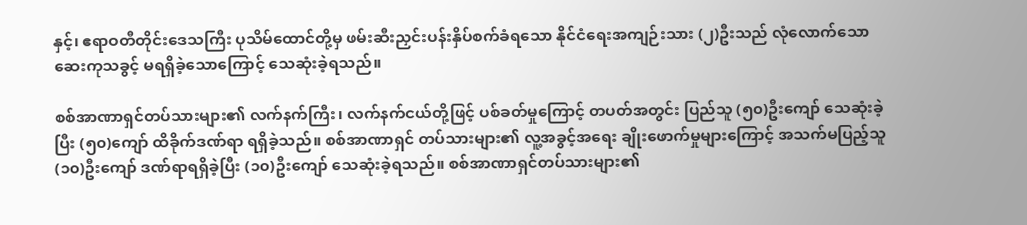နှင့်၊ ဧရာဝတီတိုင်းဒေသကြီး ပုသိမ်ထောင်တို့မှ ဖမ်းဆီးညှင်းပန်းနှိပ်စက်ခံရသော နိုင်ငံရေးအကျဉ်းသား (၂)ဦးသည် လုံလောက်သော ဆေးကုသခွင့် မရရှိခဲ့သောကြောင့် သေဆုံးခဲ့ရသည်။

စစ်အာဏာရှင်တပ်သားများ၏ လက်နက်ကြီး၊ လက်နက်ငယ်တို့ဖြင့် ပစ်ခတ်မှုကြောင့် တပတ်အတွင်း ပြည်သူ (၅၀)ဦးကျော် သေဆုံးခဲ့ပြီး (၅၀)ကျော် ထိခိုက်ဒဏ်ရာ ရရှိခဲ့သည်။ စစ်အာဏာရှင် တပ်သားများ၏ လူ့အခွင့်အရေး ချိုးဖောက်မှုများကြောင့် အသက်မပြည့်သူ (၁၀)ဦးကျော် ဒဏ်ရာရရှိခဲ့ပြီး (၁၀)ဦးကျော် သေဆုံးခဲ့ရသည်။ စစ်အာဏာရှင်တပ်သားများ၏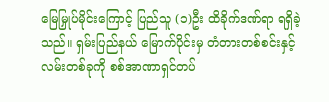မြေမြှုပ်မိုင်းကြောင့် ပြည်သူ (၁)ဦး ထိခိုက်ဒဏ်ရာ ရရှိခဲ့သည်။ ရှမ်းပြည်နယ် မြောက်ပိုင်းမှ တံတားတစ်စင်းနှင့် လမ်းတစ်ခုကို စစ်အာဏာရှင်တပ်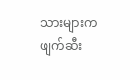သားများက ဖျက်ဆီး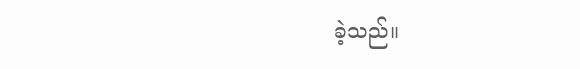ခဲ့သည်။